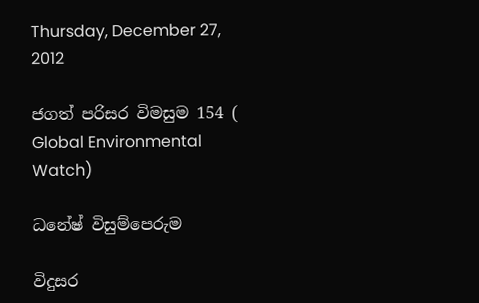Thursday, December 27, 2012

ජගත් පරිසර විමසුම 154 ( Global Environmental Watch)

ධනේෂ් විසුම්පෙරුම

විදුසර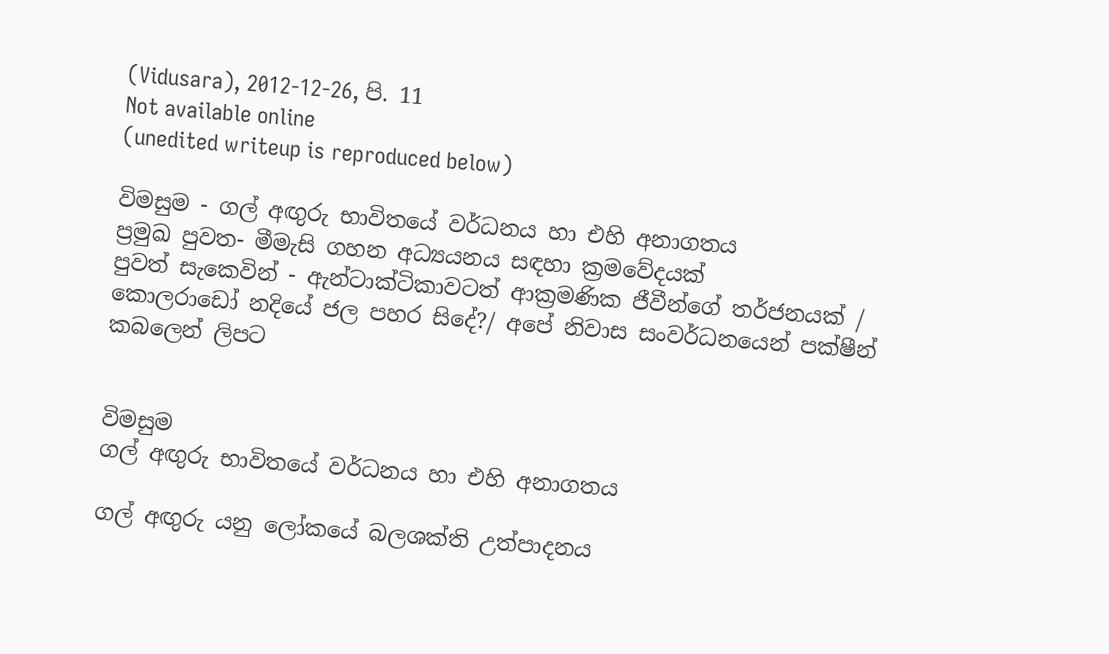(Vidusara), 2012-12-26, පි. 11
Not available online
(unedited writeup is reproduced below)

විමසුම - ගල් අඟුරු භාවිතයේ වර්ධනය හා එහි අනාගතය
ප්‍රමුඛ පුවත- මීමැසි ගහන අධ්‍යයනය සඳහා ක්‍රමවේදයක්
පුවත් සැකෙවින් - ඇන්ටාක්ටිකාවටත් ආක්‍රමණික ජීවීන්ගේ තර්ජනයක් / කොලරාඩෝ නදියේ ජල පහර සිදේ?/ අපේ නිවාස සංවර්ධනයෙන් පක්ෂීන් කබලෙන් ලිපට


විමසුම
ගල් අඟුරු භාවිතයේ වර්ධනය හා එහි අනාගතය

ගල් අඟුරු යනු ලෝකයේ බලශක්ති උත්පාදනය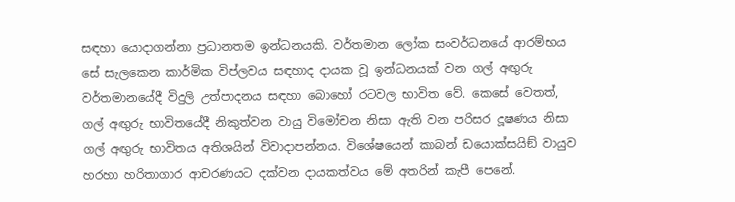සඳහා යොදාගන්නා ප්‍රධානතම ඉන්ධනයකි. වර්තමාන ලෝක සංවර්ධනයේ ආරම්භය සේ සැලකෙන කාර්මික විප්ලවය සඳහාද දායක වූ ඉන්ධනයක් වන ගල් අඟුරු වර්තමානයේදී විදුලි උත්පාදනය සඳහා බොහෝ රටවල භාවිත වේ. කෙසේ වෙතත්, ගල් අඟුරු භාවිතයේදී නිකුත්වන වායු විමෝචන නිසා ඇති වන පරිසර දූෂණය නිසා ගල් අඟුරු භාවිතය අතිශයින් විවාදාපන්නය. විශේෂයෙන් කාබන් ඩයොක්සයිඞ් වායුව හරහා හරිතාගාර ආචරණයට දක්වන දායකත්වය මේ අතරින් කැපී පෙනේ.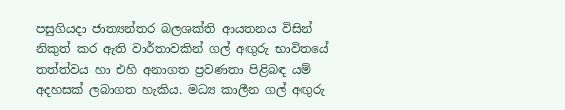පසුගියදා ජාත්‍යන්තර බලශක්ති ආයතනය විසින් නිකුත් කර ඇති වාර්තාවකින් ගල් අඟුරු භාවිතයේ තත්ත්වය හා එහි අනාගත ප්‍රවණතා පිළිබඳ යම් අදහසක් ලබාගත හැකිය. මධ්‍ය කාලීන ගල් අඟුරු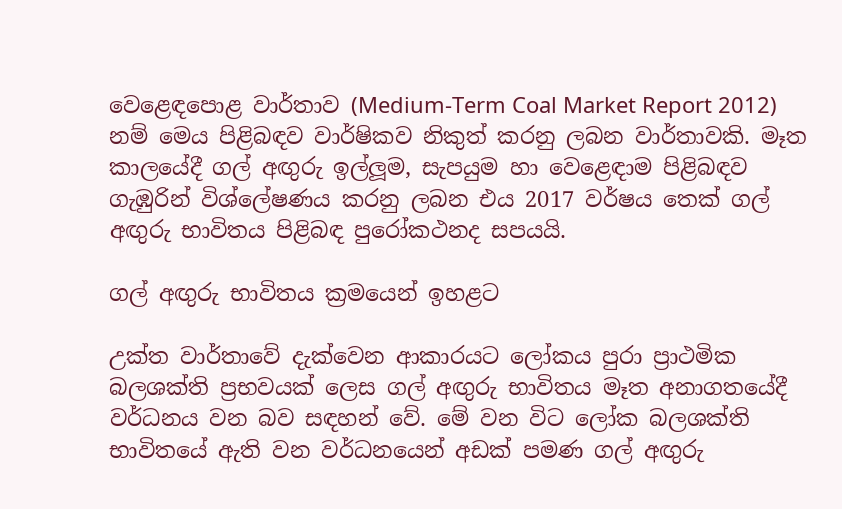වෙළෙඳපොළ වාර්තාව (Medium-Term Coal Market Report 2012) නම් මෙය පිළිබඳව වාර්ෂිකව නිකුත් කරනු ලබන වාර්තාවකි. මෑත කාලයේදී ගල් අඟුරු ඉල්ලූම, සැපයුම හා වෙළෙඳාම පිළිබඳව ගැඹුරින් විශ්ලේෂණය කරනු ලබන එය 2017 වර්ෂය තෙක් ගල් අඟුරු භාවිතය පිළිබඳ පුරෝකථනද සපයයි.

ගල් අඟුරු භාවිතය ක්‍රමයෙන් ඉහළට

උක්ත වාර්තාවේ දැක්වෙන ආකාරයට ලෝකය පුරා ප්‍රාථමික බලශක්ති ප්‍රභවයක් ලෙස ගල් අඟුරු භාවිතය මෑත අනාගතයේදී වර්ධනය වන බව සඳහන් වේ. මේ වන විට ලෝක බලශක්ති භාවිතයේ ඇති වන වර්ධනයෙන් අඩක් පමණ ගල් අඟුරු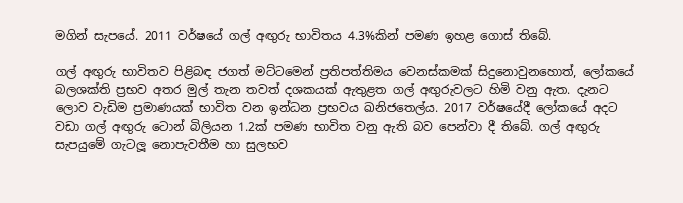මගින් සැපයේ. 2011 වර්ෂයේ ගල් අඟුරු භාවිතය 4.3%කින් පමණ ඉහළ ගොස් තිබේ.

ගල් අඟුරු භාවිතව පිළිබඳ ජගත් මට්ටමෙන් ප්‍රතිපත්තිමය වෙනස්කමක් සිදුනොවුනහොත්, ලෝකයේ බලශක්ති ප්‍රභව අතර මුල් තැන තවත් දශකයක් ඇතුළත ගල් අඟුරුවලට හිමි වනු ඇත. දැනට ලොව වැඩිම ප්‍රමාණයක් භාවිත වන ඉන්ධන ප්‍රභවය ඛනිජතෙල්ය. 2017 වර්ෂයේදී ලෝකයේ අදට වඩා ගල් අඟුරු ටොන් බිලියන 1.2ක් පමණ භාවිත වනු ඇති බව පෙන්වා දී තිබේ. ගල් අඟුරු සැපයුමේ ගැටලූ නොපැවතීම හා සුලභව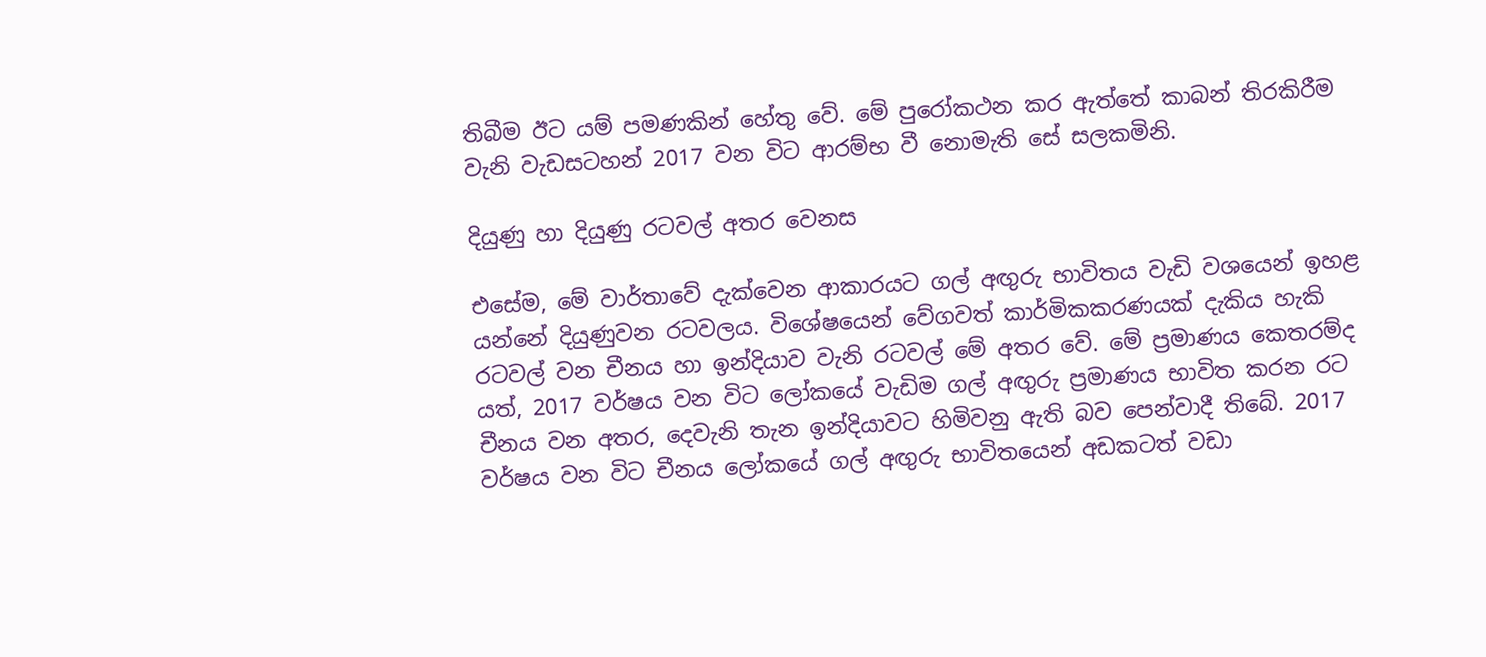තිබීම ඊට යම් පමණකින් හේතු වේ. මේ පුරෝකථන කර ඇත්තේ කාබන් තිරකිරීම වැනි වැඩසටහන් 2017 වන විට ආරම්භ වී නොමැති සේ සලකමිනි.

දියුණු හා දියුණු රටවල් අතර වෙනස

එසේම, මේ වාර්තාවේ දැක්වෙන ආකාරයට ගල් අඟුරු භාවිතය වැඩි වශයෙන් ඉහළ යන්නේ දියුණුවන රටවලය. විශේෂයෙන් වේගවත් කාර්මිකකරණයක් දැකිය හැකි රටවල් වන චීනය හා ඉන්දියාව වැනි රටවල් මේ අතර වේ. මේ ප්‍රමාණය කෙතරම්ද යත්, 2017 වර්ෂය වන විට ලෝකයේ වැඩිම ගල් අඟුරු ප්‍රමාණය භාවිත කරන රට චීනය වන අතර, දෙවැනි තැන ඉන්දියාවට හිමිවනු ඇති බව පෙන්වාදී තිබේ. 2017 වර්ෂය වන විට චීනය ලෝකයේ ගල් අඟුරු භාවිතයෙන් අඩකටත් වඩා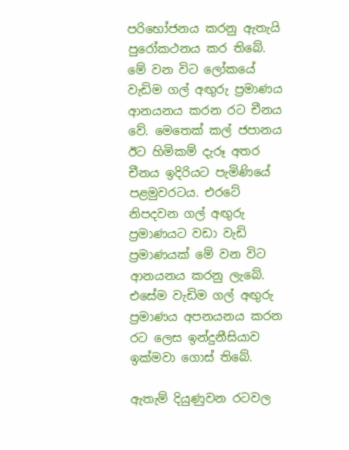පරිභෝජනය කරනු ඇතැයි පුරෝකථනය කර තිබේ.
මේ වන විට ලෝකයේ වැඩිම ගල් අඟුරු ප්‍රමාණය ආනයනය කරන රට චීනය වේ. මෙතෙක් කල් ජපානය ඊට හිමිකම් දැරූ අතර චීනය ඉදිරියට පැමිණියේ පළමුවරටය. එරටේ නිපදවන ගල් අඟුරු ප්‍රමාණයට වඩා වැඩි ප්‍රමාණයක් මේ වන විට ආනයනය කරනු ලැබේ. එසේම වැඩිම ගල් අඟුරු ප්‍රමාණය අපනයනය කරන රට ලෙස ඉන්දුනීසියාව ඉක්මවා ගොස් තිබේ.

ඇතැම් දියුණුවන රටවල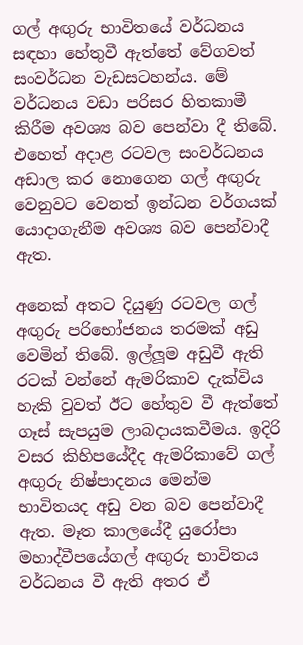ගල් අඟුරු භාවිතයේ වර්ධනය සඳහා හේතුවී ඇත්තේ වේගවත් සංවර්ධන වැඩසටහන්ය. මේ වර්ධනය වඩා පරිසර හිතකාමී කිරීම අවශ්‍ය බව පෙන්වා දී තිබේ. එහෙත් අදාළ රටවල සංවර්ධනය අඩාල කර නොගෙන ගල් අඟුරු වෙනුවට වෙනත් ඉන්ධන වර්ගයක් යොදාගැනීම අවශ්‍ය බව පෙන්වාදී ඇත.

අනෙක් අතට දියුණු රටවල ගල් අඟුරු පරිභෝජනය තරමක් අඩු වෙමින් තිබේ. ඉල්ලූම අඩුවී ඇති රටක් වන්නේ ඇමරිකාව දැක්විය හැකි වුවත් ඊට හේතුව වී ඇත්තේ ගෑස් සැපයුම ලාබදායකවීමය. ඉදිරි වසර කිහිපයේදීද ඇමරිකාවේ ගල් අඟුරු නිෂ්පාදනය මෙන්ම භාවිතයද අඩු වන බව පෙන්වාදී ඇත. මෑත කාලයේදී යුරෝපා මහාද්වීපයේගල් අඟුරු භාවිතය වර්ධනය වී ඇති අතර ඒ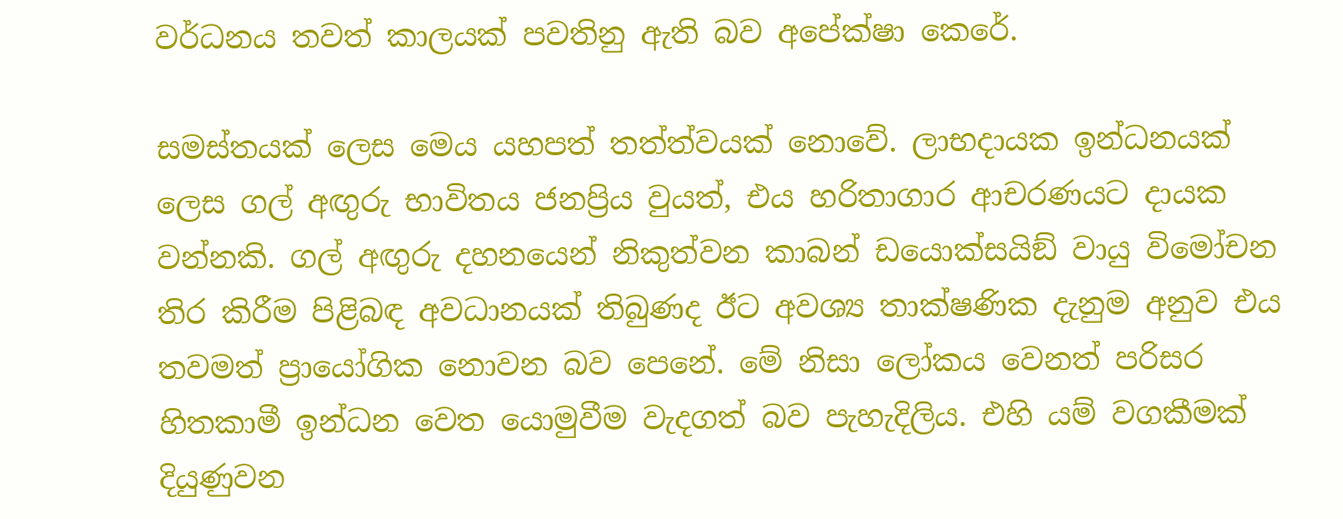වර්ධනය තවත් කාලයක් පවතිනු ඇති බව අපේක්ෂා කෙරේ.

සමස්තයක් ලෙස මෙය යහපත් තත්ත්වයක් නොවේ. ලාභදායක ඉන්ධනයක් ලෙස ගල් අඟුරු භාවිතය ජනප්‍රිය වුයත්, එය හරිතාගාර ආචරණයට දායක වන්නකි. ගල් අඟුරු දහනයෙන් නිකුත්වන කාබන් ඩයොක්සයිඞ් වායු විමෝචන තිර කිරීම පිළිබඳ අවධානයක් තිබුණද ඊට අවශ්‍ය තාක්ෂණික දැනුම අනුව එය තවමත් ප්‍රායෝගික නොවන බව පෙනේ. මේ නිසා ලෝකය වෙනත් පරිසර හිතකාමී ඉන්ධන වෙත යොමුවීම වැදගත් බව පැහැදිලිය. එහි යම් වගකීමක් දියුණුවන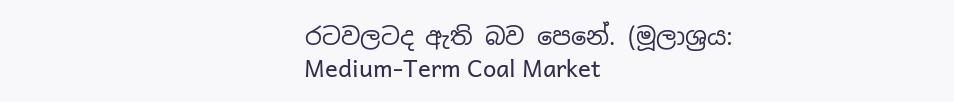රටවලටද ඇති බව පෙනේ. (මූලාශ්‍රය: Medium-Term Coal Market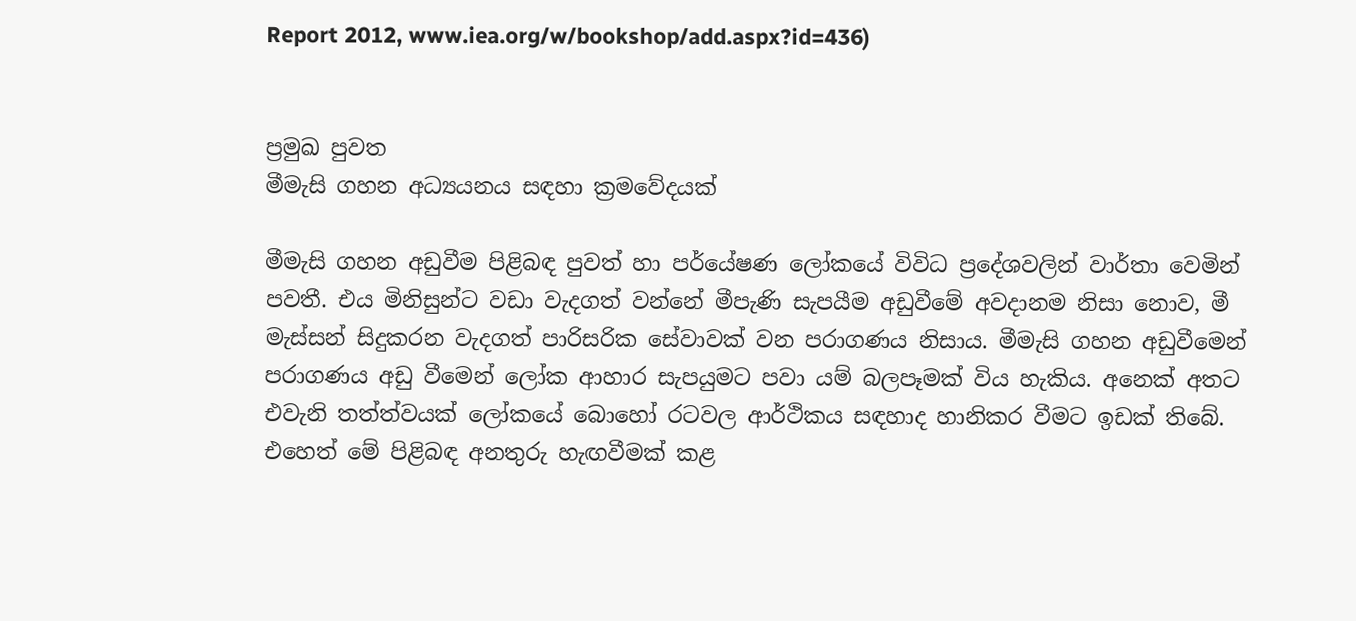Report 2012, www.iea.org/w/bookshop/add.aspx?id=436)


ප්‍රමුඛ පුවත
මීමැසි ගහන අධ්‍යයනය සඳහා ක්‍රමවේදයක්

මීමැසි ගහන අඩුවීම පිළිබඳ පුවත් හා පර්යේෂණ ලෝකයේ විවිධ ප්‍රදේශවලින් වාර්තා වෙමින් පවතී. එය මිනිසුන්ට වඩා වැදගත් වන්නේ මීපැණි සැපයීම අඩුවීමේ අවදානම නිසා නොව, මී මැස්සන් සිදුකරන වැදගත් පාරිසරික සේවාවක් වන පරාගණය නිසාය. මීමැසි ගහන අඩුවීමෙන් පරාගණය අඩු වීමෙන් ලෝක ආහාර සැපයුමට පවා යම් බලපෑමක් විය හැකිය. අනෙක් අතට එවැනි තත්ත්වයක් ලෝකයේ බොහෝ රටවල ආර්ථිකය සඳහාද හානිකර වීමට ඉඩක් තිබේ. එහෙත් මේ පිළිබඳ අනතුරු හැඟවීමක් කළ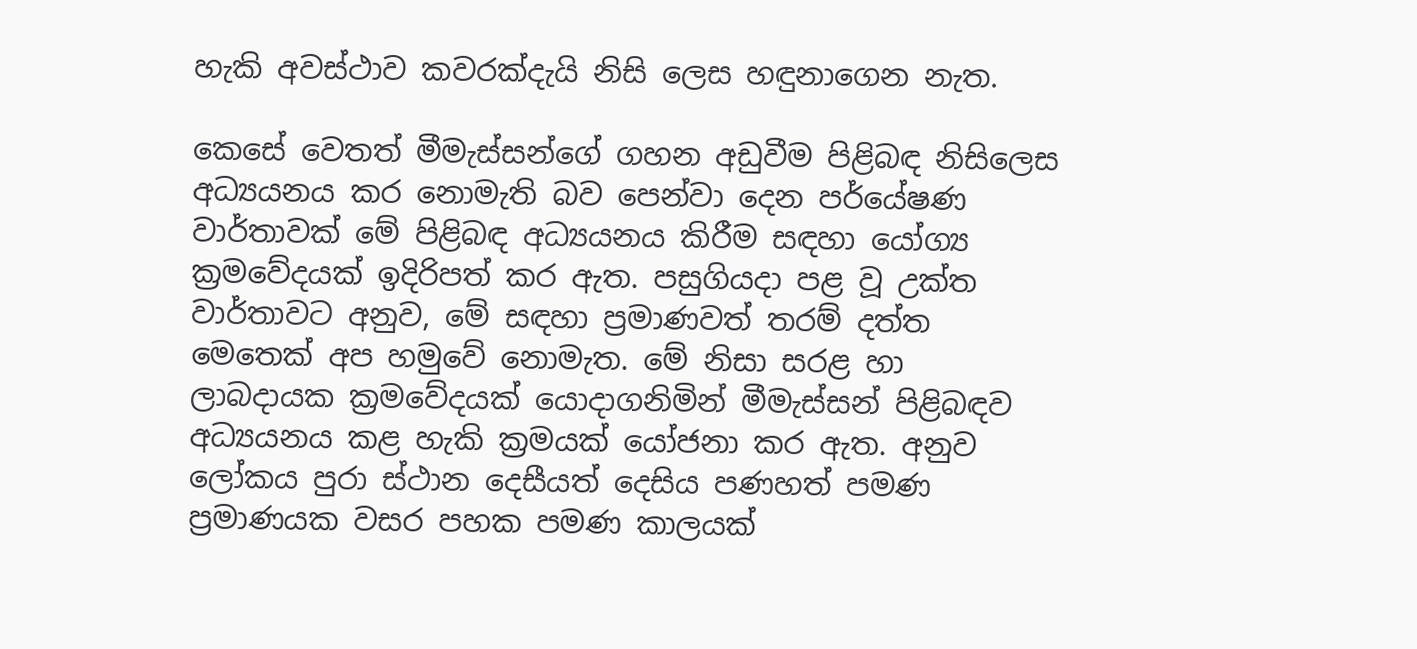හැකි අවස්ථාව කවරක්දැයි නිසි ලෙස හඳුනාගෙන නැත.

කෙසේ වෙතත් මීමැස්සන්ගේ ගහන අඩුවීම පිළිබඳ නිසිලෙස අධ්‍යයනය කර නොමැති බව පෙන්වා දෙන පර්යේෂණ වාර්තාවක් මේ පිළිබඳ අධ්‍යයනය කිරීම සඳහා යෝග්‍ය ක්‍රමවේදයක් ඉදිරිපත් කර ඇත. පසුගියදා පළ වූ උක්ත වාර්තාවට අනුව, මේ සඳහා ප්‍රමාණවත් තරම් දත්ත මෙතෙක් අප හමුවේ නොමැත. මේ නිසා සරළ හා ලාබදායක ක්‍රමවේදයක් යොදාගනිමින් මීමැස්සන් පිළිබඳව අධ්‍යයනය කළ හැකි ක්‍රමයක් යෝජනා කර ඇත. අනුව ලෝකය පුරා ස්ථාන දෙසීයත් දෙසිය පණහත් පමණ ප්‍රමාණයක වසර පහක පමණ කාලයක්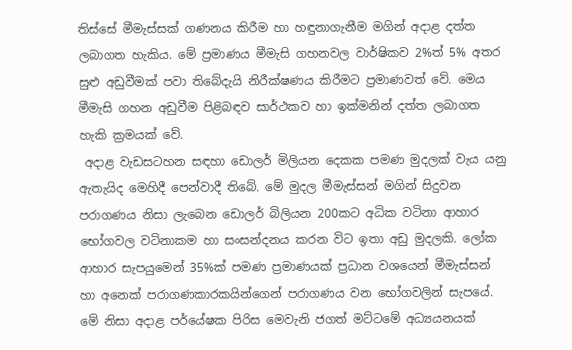තිස්සේ මීමැස්සක් ගණනය කිරීම හා හඳුනාගැනීම මගින් අදාළ දත්ත ලබාගත හැකිය. මේ ප්‍රමාණය මීමැසි ගහනවල වාර්ෂිකව 2%ත් 5% අතර සුළු අඩුවීමක් පවා තිබේදැයි නිරීක්ෂණය කිරීමට ප්‍රමාණවත් වේ. මෙය මීමැසි ගහන අඩුවීම පිළිබඳව සාර්ථකව හා ඉක්මනින් දත්ත ලබාගත හැකි ක්‍රමයක් වේ.
 අදාළ වැඩසටහන සඳහා ඩොලර් මිලියන දෙකක පමණ මුදලක් වැය යනු ඇතැයිද මෙහිදී පෙන්වාදී තිබේ. මේ මුදල මීමැස්සන් මගින් සිදුවන පරාගණය නිසා ලැබෙන ඩොලර් බිලියන 200කට අධික වටිනා ආහාර භෝගවල වටිනාකම හා සංසන්දනය කරන විට ඉතා අඩු මුදලකි. ලෝක ආහාර සැපයුමෙන් 35%ක් පමණ ප්‍රමාණයක් ප්‍රධාන වශයෙන් මීමැස්සන් හා අනෙක් පරාගණකාරකයින්ගෙන් පරාගණය වන භෝගවලින් සැපයේ. මේ නිසා අදාළ පර්යේෂක පිරිස මෙවැනි ජගත් මට්ටමේ අධ්‍යයනයක්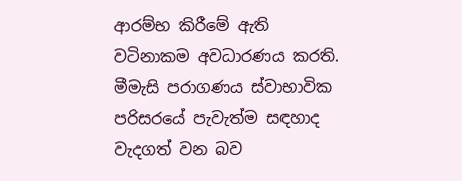ආරම්භ කිරීමේ ඇති වටිනාකම අවධාරණය කරති. මීමැසි පරාගණය ස්වාභාවික පරිසරයේ පැවැත්ම සඳහාද වැදගත් වන බව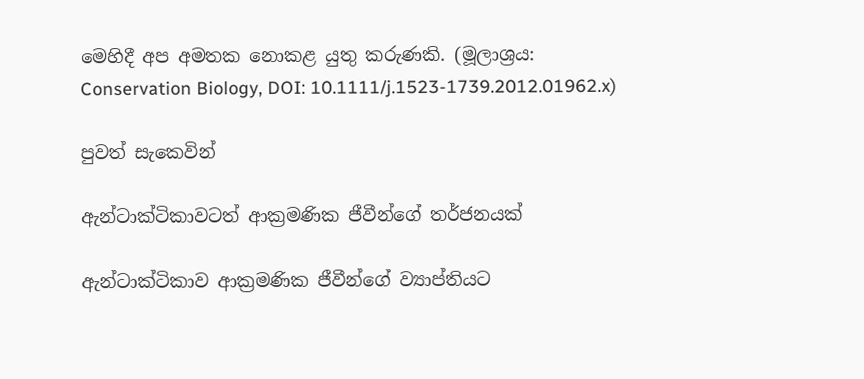මෙහිදී අප අමතක නොකළ යුතු කරුණකි. (මූලාශ්‍රය: Conservation Biology, DOI: 10.1111/j.1523-1739.2012.01962.x)

පුවත් සැකෙවින්

ඇන්ටාක්ටිකාවටත් ආක්‍රමණික ජීවීන්ගේ තර්ජනයක්

ඇන්ටාක්ටිකාව ආක්‍රමණික ජීවීන්ගේ ව්‍යාප්තියට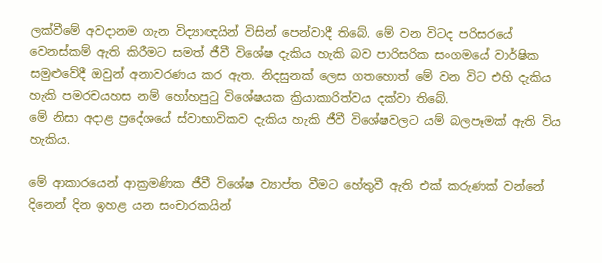ලක්වීමේ අවදානම ගැන විද්‍යාඥයින් විසින් පෙන්වාදී තිබේ. මේ වන විටද පරිසරයේ වෙනස්කම් ඇති කිරීමට සමත් ජීවී විශේෂ දැකිය හැකි බව පාරිසරික සංගමයේ වාර්ෂික සමුළුවේදී ඔවුන් අනාවරණය කර ඇත. නිදසුනක් ලෙස ගතහොත් මේ වන විට එහි දැකිය හැකි පමරචයහස නම් හෝහපුටු විශේෂයක ක්‍රියාකාරිත්වය දක්වා තිබේ.
මේ නිසා අදාළ ප්‍රදේශයේ ස්වාභාවිකව දැකිය හැකි ජීවී විශේෂවලට යම් බලපෑමක් ඇති විය හැකිය.

මේ ආකාරයෙන් ආක්‍රමණික ජීවී විශේෂ ව්‍යාප්ත වීමට හේතුවී ඇති එක් කරුණක් වන්නේ දිනෙන් දින ඉහළ යන සංචාරකයින්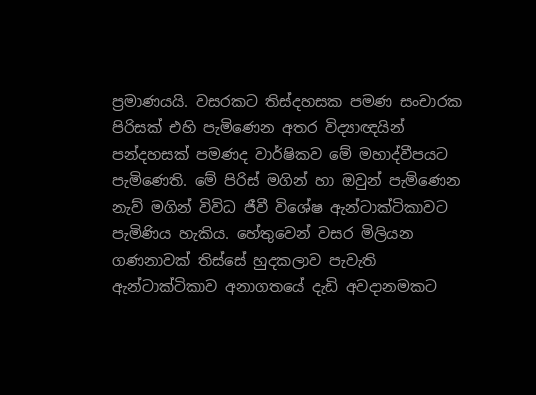ප්‍රමාණයයි. වසරකට තිස්දහසක පමණ සංචාරක පිරිසක් එහි පැමිණෙන අතර විද්‍යාඥයින් පන්දහසක් පමණද වාර්ෂිකව මේ මහාද්වීපයට පැමිණෙති. මේ පිරිස් මගින් හා ඔවුන් පැමිණෙන නැව් මගින් විවිධ ජීවී විශේෂ ඇන්ටාක්ටිකාවට පැමිණිය හැකිය. හේතුවෙන් වසර මිලියන ගණනාවක් තිස්සේ හුදකලාව පැවැති ඇන්ටාක්ටිකාව අනාගතයේ දැඩි අවදානමකට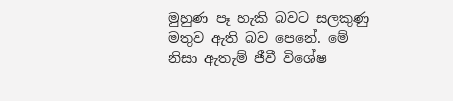මුහුණ පෑ හැකි බවට සලකුණු මතුව ඇති බව පෙනේ. මේ නිසා ඇතැම් ජීවී විශේෂ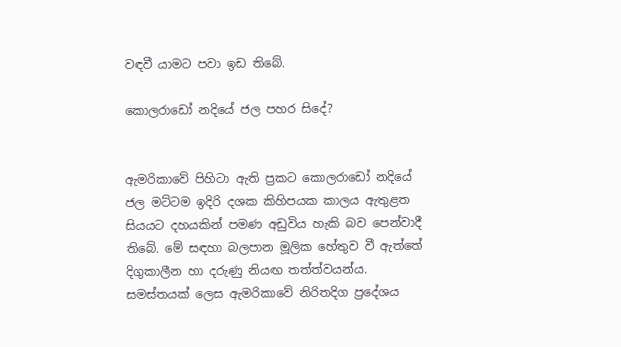වඳවී යාමට පවා ඉඩ තිබේ.

කොලරාඩෝ නදියේ ජල පහර සිදේ?


ඇමරිකාවේ පිහිටා ඇති ප්‍රකට කොලරාඩෝ නදියේ ජල මට්ටම ඉදිරි දශක කිහිපයක කාලය ඇතුළත සියයට දහයකින් පමණ අඩුවිය හැකි බව පෙන්වාදී තිබේ. මේ සඳහා බලපාන මූලික හේතුව වී ඇත්තේ දිගුකාලීන හා දරුණු නියඟ තත්ත්වයන්ය. සමස්තයක් ලෙස ඇමරිකාවේ නිරිතදිග ප්‍රදේශය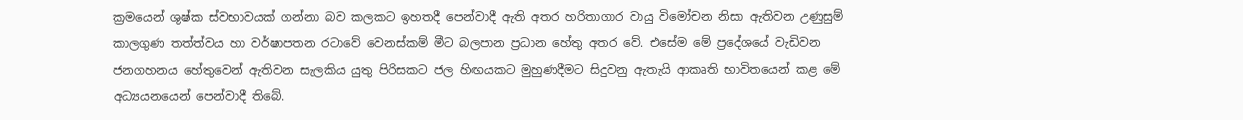ක්‍රමයෙන් ශුෂ්ක ස්වභාවයක් ගන්නා බව කලකට ඉහතදී පෙන්වාදී ඇති අතර හරිතාගාර වායු විමෝචන නිසා ඇතිවන උණුසුම් කාලගුණ තත්ත්වය හා වර්ෂාපතන රටාවේ වෙනස්කම් මීට බලපාන ප්‍රධාන හේතු අතර වේ. එසේම මේ ප්‍රදේශයේ වැඩිවන ජනගහනය හේතුවෙන් ඇතිවන සැලකිය යුතු පිරිසකට ජල හිඟයකට මුහුණදීමට සිදුවනු ඇතැයි ආකෘති භාවිතයෙන් කළ මේ අධ්‍යයනයෙන් පෙන්වාදී තිබේ.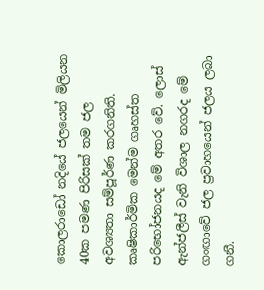කොලරාඩෝ නදියේ ජලයෙන් මිලියන 40ක පමණ පිරිසක් තම ජල අවශ්‍යතා සම්පූර්ණ කරගනිති. කෘෂිකාර්මික මෙන්ම ගෘහස්ත පරිභෝජනයද මේ අතර වේ. ලොස් ඇන්ජලීස් වැනි විශාල නගරද මේ ගංඟාවේ ජල ප්‍රවාහයෙන් ජලය ලබා ගනී.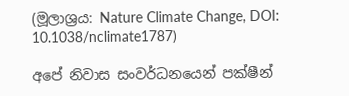(මූලාශ්‍රය: Nature Climate Change, DOI: 10.1038/nclimate1787)

අපේ නිවාස සංවර්ධනයෙන් පක්ෂීන්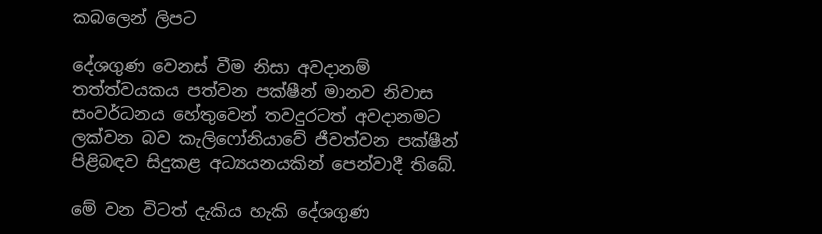කබලෙන් ලිපට

දේශගුණ වෙනස් වීම නිසා අවදානම් තත්ත්වයකය පත්වන පක්ෂීන් මානව නිවාස සංවර්ධනය හේතුවෙන් තවදුරටත් අවදානමට ලක්වන බව කැලිෆෝනියාවේ ජීවත්වන පක්ෂීන් පිළිබඳව සිදුකළ අධ්‍යයනයකින් පෙන්වාදී තිබේ.

මේ වන විටත් දැකිය හැකි දේශගුණ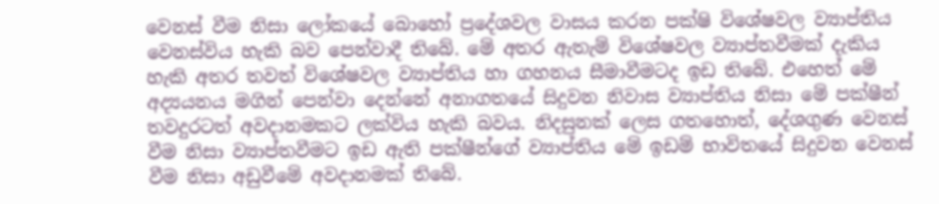වෙනස් වීම නිසා ලෝකයේ බොහෝ ප්‍රදේශවල වාසය කරන පක්ෂි විශේෂවල ව්‍යාප්තිය වෙනස්විය හැකි බව පෙන්වාදී තිබේ. මේ අතර ඇතැම් විශේෂවල ව්‍යාප්තවීමක් දැකිය හැකි අතර තවත් විශේෂවල ව්‍යාප්තිය හා ගහනය සීමාවීමටද ඉඩ තිබේ. එහෙත් මේ අද්‍යයනය මගින් පෙන්වා දෙන්නේ අනාගතයේ සිදුවන නිවාස ව්‍යාප්තිය නිසා මේ පක්ෂීන් තවදුරටත් අවදානමකට ලක්විය හැකි බවය. නිදසුනක් ලෙස ගතහොත්, දේශගුණ වෙනස් වීම නිසා ව්‍යාප්තවීමට ඉඩ ඇති පක්ෂීන්ගේ ව්‍යාප්තිය මේ ඉඩම් භාවිතයේ සිදුවන වෙනස් වීම නිසා අඩුවීමේ අවදානමක් තිබේ.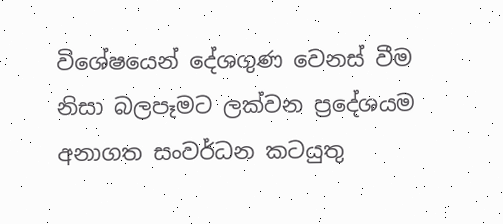විශේෂයෙන් දේශගුණ වෙනස් වීම නිසා බලපෑමට ලක්වන ප්‍රදේශයම අනාගත සංවර්ධන කටයුතු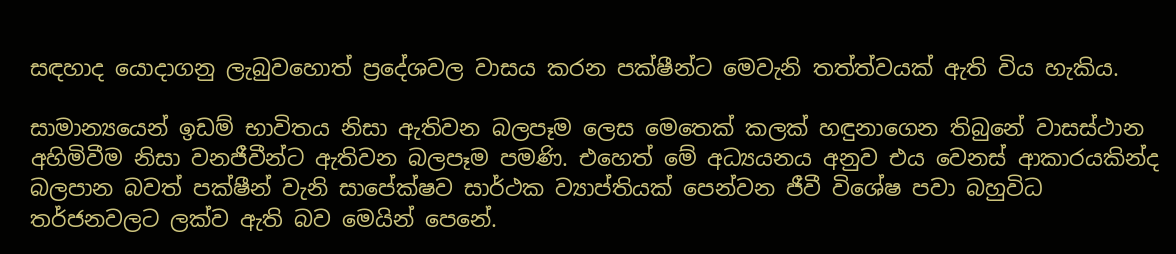සඳහාද යොදාගනු ලැබුවහොත් ප්‍රදේශවල වාසය කරන පක්ෂීන්ට මෙවැනි තත්ත්වයක් ඇති විය හැකිය.

සාමාන්‍යයෙන් ඉඩම් භාවිතය නිසා ඇතිවන බලපෑම ලෙස මෙතෙක් කලක් හඳුනාගෙන තිබුනේ වාසස්ථාන අහිමිවීම නිසා වනජීවීන්ට ඇතිවන බලපෑම පමණි. එහෙත් මේ අධ්‍යයනය අනුව එය වෙනස් ආකාරයකින්ද බලපාන බවත් පක්ෂීන් වැනි සාපේක්ෂව සාර්ථක ව්‍යාප්තියක් පෙන්වන ජීවී විශේෂ පවා බහුවිධ තර්ජනවලට ලක්ව ඇති බව මෙයින් පෙනේ.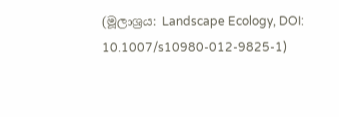(මූලාශ්‍රය: Landscape Ecology, DOI: 10.1007/s10980-012-9825-1)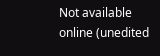Not available online (unedited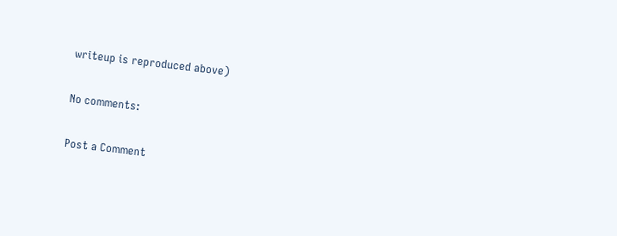writeup is reproduced above)

No comments:

Post a Comment